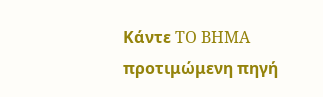Κάντε TO BHMA προτιμώμενη πηγή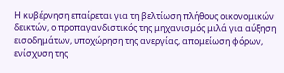Η κυβέρνηση επαίρεται για τη βελτίωση πλήθους οικονομικών δεικτών, ο προπαγανδιστικός της μηχανισμός μιλά για αύξηση εισοδημάτων, υποχώρηση της ανεργίας, απομείωση φόρων, ενίσχυση της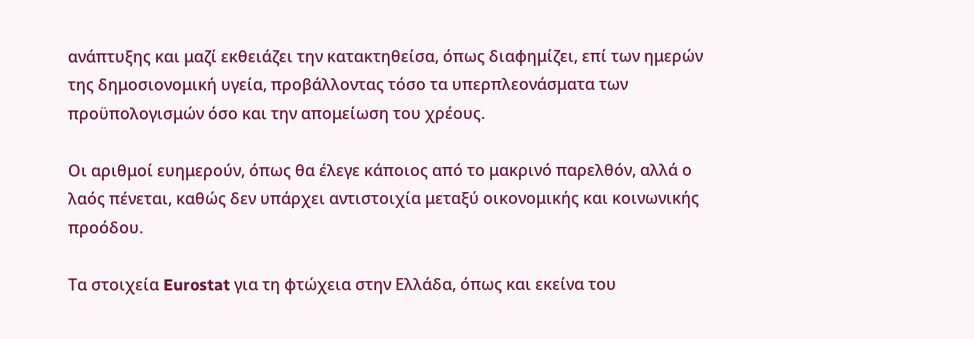ανάπτυξης και μαζί εκθειάζει την κατακτηθείσα, όπως διαφημίζει, επί των ημερών της δημοσιονομική υγεία, προβάλλοντας τόσο τα υπερπλεονάσματα των προϋπολογισμών όσο και την απομείωση του χρέους.

Οι αριθμοί ευημερούν, όπως θα έλεγε κάποιος από το μακρινό παρελθόν, αλλά ο λαός πένεται, καθώς δεν υπάρχει αντιστοιχία μεταξύ οικονομικής και κοινωνικής προόδου.

Τα στοιχεία Eurostat για τη φτώχεια στην Ελλάδα, όπως και εκείνα του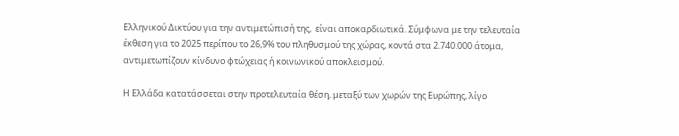Ελληνικού Δικτύου για την αντιμετώπισή της,  είναι αποκαρδιωτικά. Σύμφωνα με την τελευταία έκθεση για το 2025 περίπου το 26,9% του πληθυσμού της χώρας, κοντά στα 2.740.000 άτομα, αντιμετωπίζουν κίνδυνο φτώχειας ή κοινωνικού αποκλεισμού.

Η Ελλάδα κατατάσσεται στην προτελευταία θέση, μεταξύ των χωρών της Ευρώπης, λίγο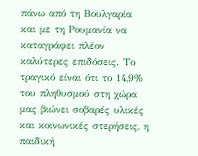πάνω από τη Βουλγαρία και με τη Ρουμανία να καταγράφει πλέον καλύτερες επιδόσεις. Το τραγικό είναι ότι το 14,9% του πληθυσμού στη χώρα μας βιώνει σοβαρές υλικές και κοινωνικές στερήσεις, η παιδική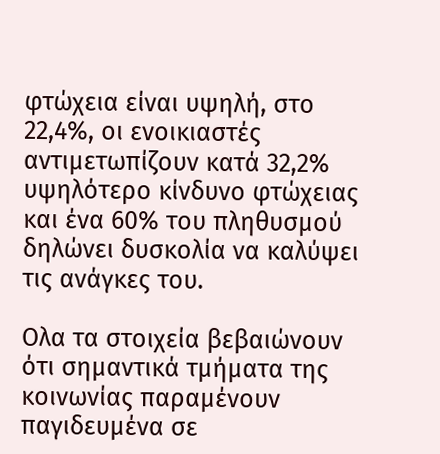φτώχεια είναι υψηλή, στο 22,4%, οι ενοικιαστές αντιμετωπίζουν κατά 32,2% υψηλότερο κίνδυνο φτώχειας και ένα 60% του πληθυσμού δηλώνει δυσκολία να καλύψει τις ανάγκες του.

Ολα τα στοιχεία βεβαιώνουν ότι σημαντικά τμήματα της κοινωνίας παραμένουν παγιδευμένα σε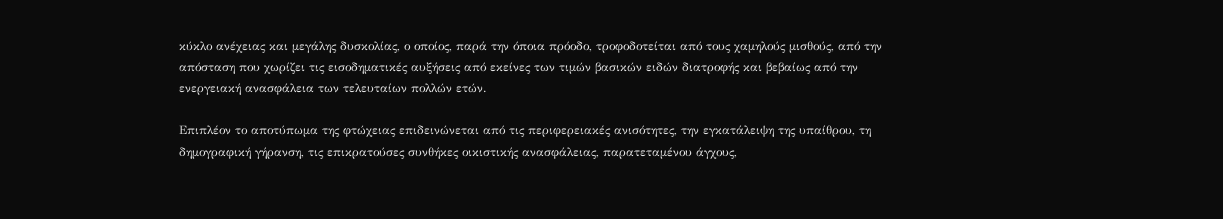κύκλο ανέχειας και μεγάλης δυσκολίας, ο οποίος, παρά την όποια πρόοδο, τροφοδοτείται από τους χαμηλούς μισθούς, από την απόσταση που χωρίζει τις εισοδηματικές αυξήσεις από εκείνες των τιμών βασικών ειδών διατροφής και βεβαίως από την ενεργειακή ανασφάλεια των τελευταίων πολλών ετών.

Επιπλέον το αποτύπωμα της φτώχειας επιδεινώνεται από τις περιφερειακές ανισότητες, την εγκατάλειψη της υπαίθρου, τη δημογραφική γήρανση, τις επικρατούσες συνθήκες οικιστικής ανασφάλειας, παρατεταμένου άγχους,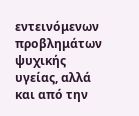εντεινόμενων προβλημάτων ψυχικής υγείας, αλλά και από την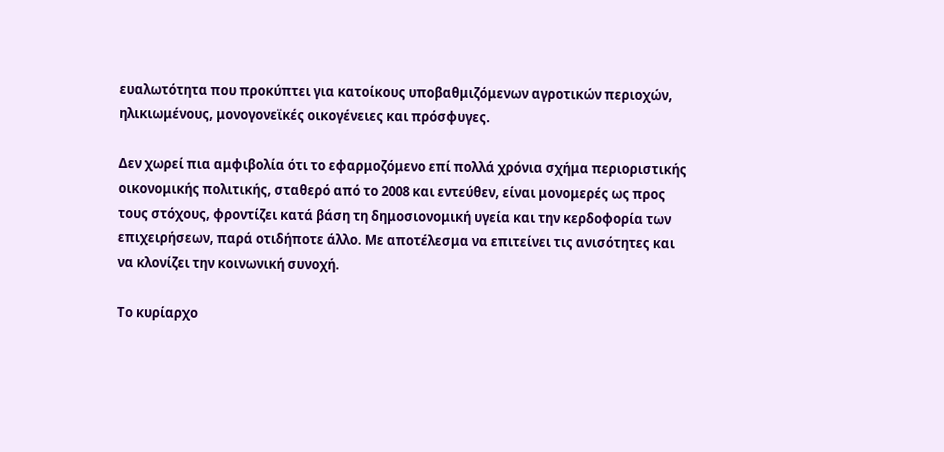ευαλωτότητα που προκύπτει για κατοίκους υποβαθμιζόμενων αγροτικών περιοχών, ηλικιωμένους, μονογονεϊκές οικογένειες και πρόσφυγες.

Δεν χωρεί πια αμφιβολία ότι το εφαρμοζόμενο επί πολλά χρόνια σχήμα περιοριστικής οικονομικής πολιτικής, σταθερό από το 2008 και εντεύθεν, είναι μονομερές ως προς τους στόχους, φροντίζει κατά βάση τη δημοσιονομική υγεία και την κερδοφορία των επιχειρήσεων, παρά οτιδήποτε άλλο. Με αποτέλεσμα να επιτείνει τις ανισότητες και να κλονίζει την κοινωνική συνοχή.

Το κυρίαρχο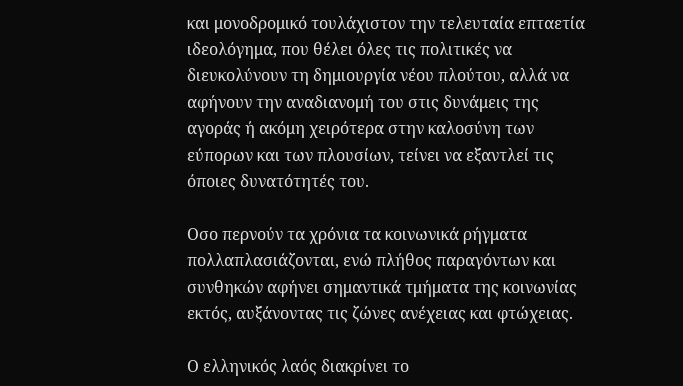και μονοδρομικό τουλάχιστον την τελευταία επταετία ιδεολόγημα, που θέλει όλες τις πολιτικές να διευκολύνουν τη δημιουργία νέου πλούτου, αλλά να αφήνουν την αναδιανομή του στις δυνάμεις της αγοράς ή ακόμη χειρότερα στην καλοσύνη των εύπορων και των πλουσίων, τείνει να εξαντλεί τις όποιες δυνατότητές του.

Οσο περνούν τα χρόνια τα κοινωνικά ρήγματα πολλαπλασιάζονται, ενώ πλήθος παραγόντων και συνθηκών αφήνει σημαντικά τμήματα της κοινωνίας εκτός, αυξάνοντας τις ζώνες ανέχειας και φτώχειας.

Ο ελληνικός λαός διακρίνει το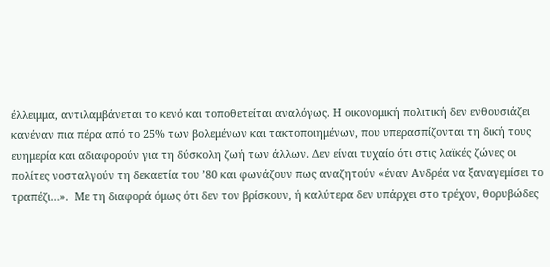έλλειμμα, αντιλαμβάνεται το κενό και τοποθετείται αναλόγως. Η οικονομική πολιτική δεν ενθουσιάζει κανέναν πια πέρα από το 25% των βολεμένων και τακτοποιημένων, που υπερασπίζονται τη δική τους ευημερία και αδιαφορούν για τη δύσκολη ζωή των άλλων. Δεν είναι τυχαίο ότι στις λαϊκές ζώνες οι πολίτες νοσταλγούν τη δεκαετία του ’80 και φωνάζουν πως αναζητούν «έναν Ανδρέα να ξαναγεμίσει το τραπέζι…».  Με τη διαφορά όμως ότι δεν τον βρίσκουν, ή καλύτερα δεν υπάρχει στο τρέχον, θορυβώδες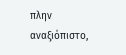πλην αναξιόπιστο,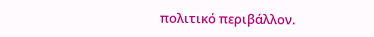πολιτικό περιβάλλον.